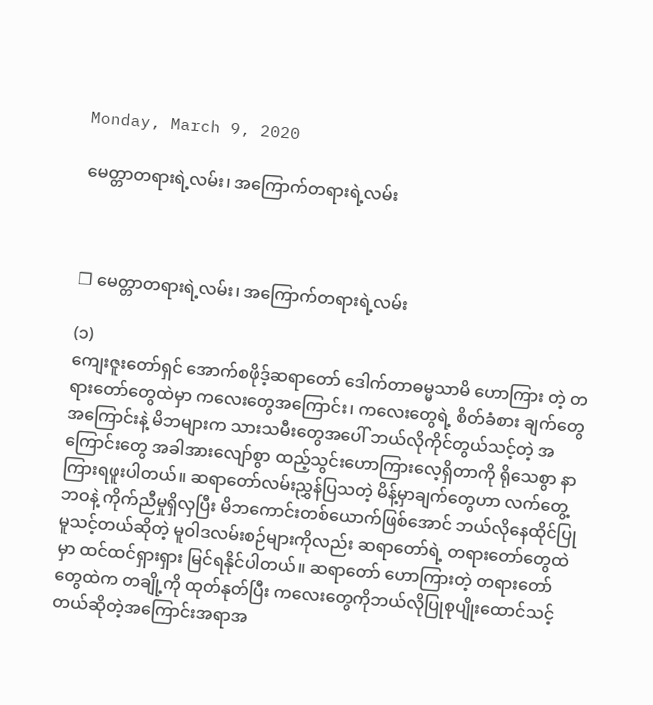Monday, March 9, 2020

မေတ္တာတရားရဲ့လမ်း၊ အကြောက်တရားရဲ့လမ်း



❒ မေတ္တာတရားရဲ့လမ်း၊ အကြောက်တရားရဲ့လမ်း

(၁)
ကျေးဇူးတော်ရှင် အောက်စဖိုဒ့်ဆရာတော် ဒေါက်တာဓမ္မသာမိ ဟောကြား တဲ့ တရားတော်တွေထဲမှာ ကလေးတွေအကြောင်း၊ ကလေးတွေရဲ့ စိတ်ခံစား ချက်တွေအကြောင်းနဲ့ မိဘများက သားသမီးတွေအပေါ် ဘယ်လိုကိုင်တွယ်သင့်တဲ့ အကြောင်းတွေ အခါအားလျော်စွာ ထည့်သွင်းဟောကြားလေ့ရှိတာကို ရိုသေစွာ နာကြားရဖူးပါတယ်။ ဆရာတော်လမ်းညွှန်ပြသတဲ့ မိန့်မှာချက်တွေဟာ လက်တွေ့ဘဝနဲ့ ကိုက်ညီမှုရှိလှပြီး မိဘကောင်းတစ်ယောက်ဖြစ်အောင် ဘယ်လိုနေထိုင်ပြုမူသင့်တယ်ဆိုတဲ့ မူဝါဒလမ်းစဉ်များကိုလည်း ဆရာတော်ရဲ့ တရားတော်တွေထဲမှာ ထင်ထင်ရှားရှား မြင်ရနိုင်ပါတယ်။ ဆရာတော် ဟောကြားတဲ့ တရားတော်တွေထဲက တချို့ကို ထုတ်နုတ်ပြီး ကလေးတွေကိုဘယ်လိုပြုစုပျိုးထောင်သင့်တယ်ဆိုတဲ့အကြောင်းအရာအ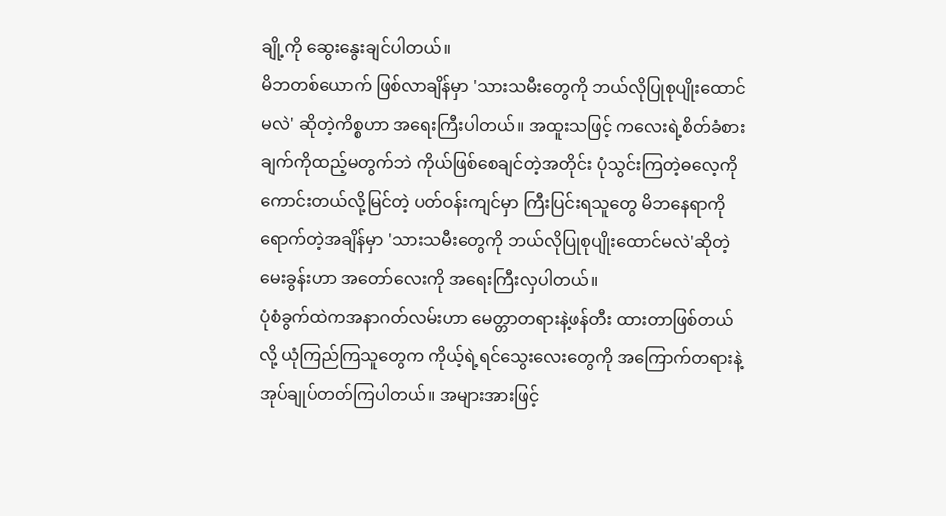ချို့ကို ဆွေးနွေးချင်ပါတယ်။
မိဘတစ်ယောက် ဖြစ်လာချိန်မှာ 'သားသမီးတွေကို ဘယ်လိုပြုစုပျိုးထောင်မလဲ' ဆိုတဲ့ကိစ္စဟာ အရေးကြီးပါတယ်။ အထူးသဖြင့် ကလေးရဲ့စိတ်ခံစားချက်ကိုထည့်မတွက်ဘဲ ကိုယ်ဖြစ်စေချင်တဲ့အတိုင်း ပုံသွင်းကြတဲ့ဓလေ့ကို ကောင်းတယ်လို့မြင်တဲ့ ပတ်ဝန်းကျင်မှာ ကြီးပြင်းရသူတွေ မိဘနေရာကိုရောက်တဲ့အချိန်မှာ 'သားသမီးတွေကို ဘယ်လိုပြုစုပျိုးထောင်မလဲ'ဆိုတဲ့ မေးခွန်းဟာ အတော်လေးကို အရေးကြီးလှပါတယ်။
ပုံစံခွက်ထဲကအနာဂတ်လမ်းဟာ မေတ္တာတရားနဲ့ဖန်တီး ထားတာဖြစ်တယ်လို့ ယုံကြည်ကြသူတွေက ကိုယ့်ရဲ့ရင်သွေးလေးတွေကို အကြောက်တရားနဲ့ အုပ်ချုပ်တတ်ကြပါတယ်။ အများအားဖြင့်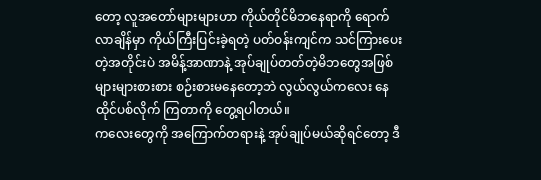တော့ လူအတော်များများဟာ ကိုယ်တိုင်မိဘနေရာကို ရောက်လာချိန်မှာ ကိုယ်ကြီးပြင်းခဲ့ရတဲ့ ပတ်ဝန်းကျင်က သင်ကြားပေးတဲ့အတိုင်းပဲ အမိန့်အာဏာနဲ့ အုပ်ချုပ်တတ်တဲ့မိဘတွေအဖြစ် များများစားစား စဉ်းစားမနေတော့ဘဲ လွယ်လွယ်ကလေး နေထိုင်ပစ်လိုက် ကြတာကို တွေ့ရပါတယ်။
ကလေးတွေကို အကြောက်တရားနဲ့ အုပ်ချုပ်မယ်ဆိုရင်တော့ ဒီ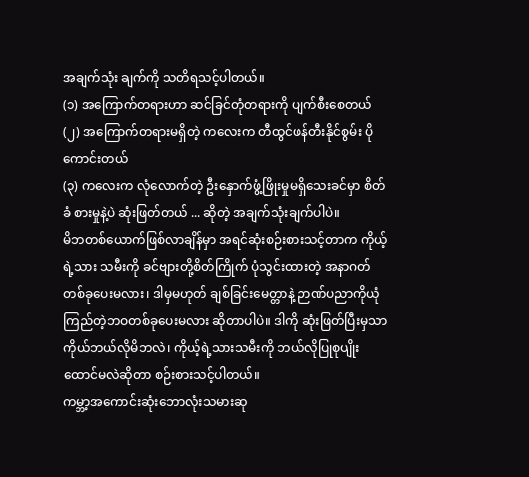အချက်သုံး ချက်ကို သတိရသင့်ပါတယ်။
(၁) အကြောက်တရားဟာ ဆင်ခြင်တုံတရားကို ပျက်စီးစေတယ်
(၂) အကြောက်တရားမရှိတဲ့ ကလေးက တီထွင်ဖန်တီးနိုင်စွမ်း ပိုကောင်းတယ်
(၃) ကလေးက လုံလောက်တဲ့ ဦးနှောက်ဖွံ့ဖြိုးမှုမရှိသေးခင်မှာ စိတ်ခံ စားမှုနဲ့ပဲ ဆုံးဖြတ်တယ် ... ဆိုတဲ့ အချက်သုံးချက်ပါပဲ။
မိဘတစ်ယောက်ဖြစ်လာချိန်မှာ အရင်ဆုံးစဉ်းစားသင့်တာက ကိုယ့်ရဲ့သား သမီးကို ခင်ဗျားတို့စိတ်ကြိုက် ပုံသွင်းထားတဲ့ အနာဂတ်တစ်ခုပေးမလား၊ ဒါမှမဟုတ် ချစ်ခြင်းမေတ္တာနဲ့ ဉာဏ်ပညာကိုယုံကြည်တဲ့ဘဝတစ်ခုပေးမလား ဆိုတာပါပဲ။ ဒါကို ဆုံးဖြတ်ပြီးမှသာ ကိုယ်ဘယ်လိုမိဘလဲ၊ ကိုယ့်ရဲ့သားသမီးကို ဘယ်လိုပြုစုပျိုးထောင်မလဲဆိုတာ စဉ်းစားသင့်ပါတယ်။
ကမ္ဘာ့အကောင်းဆုံးဘောလုံးသမားဆု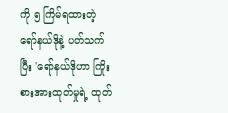ကို ၅ ကြိမ်ရထားတဲ့ ရော်နယ်ဒိုနဲ့ ပတ်သက်ပြီး 'ရော်နယ်ဒိုဟာ ကြိုးစားအားထုတ်မှုရဲ့ ထုတ်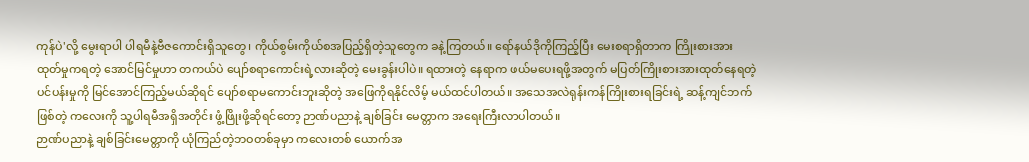ကုန်ပဲ'လို့ မွေးရာပါ ပါရမီနဲ့ဗီဇကောင်းရှိသူတွေ၊ ကိုယ်စွမ်းကိုယ်စအပြည့်ရှိတဲ့သူတွေက ခနဲ့ကြတယ်။ ရော်နယ်ဒိုကိုကြည့်ပြီး မေးစရာရှိတာက ကြိုးစားအားထုတ်မှုကရတဲ့ အောင်မြင်မှုဟာ တကယ်ပဲ ပျော်စရာကောင်းရဲ့လားဆိုတဲ့ မေးခွန်းပါပဲ။ ရထားတဲ့ နေရာက ဖယ်မပေးရဖို့အတွက် မပြတ်ကြိုးစားအားထုတ်နေရတဲ့ ပင်ပန်းမှုကို မြင်အောင်ကြည့်မယ်ဆိုရင် ပျော်စရာမကောင်းဘူးဆိုတဲ့ အဖြေကိုရနိုင်လိမ့် မယ်ထင်ပါတယ်။ အသေအလဲရုန်းကန်ကြိုးစားရခြင်းရဲ့ ဆန့်ကျင်ဘက်ဖြစ်တဲ့ ကလေးကို သူ့ပါရမီအရှိအတိုင်း ဖွံ့ဖြိုးဖို့ဆိုရင်တော့ ဉာဏ်ပညာနဲ့ ချစ်ခြင်း မေတ္တာက အရေးကြီးလာပါတယ်။
ဉာဏ်ပညာနဲ့ ချစ်ခြင်းမေတ္တာကို ယုံကြည်တဲ့ဘဝတစ်ခုမှာ ကလေးတစ် ယောက်အ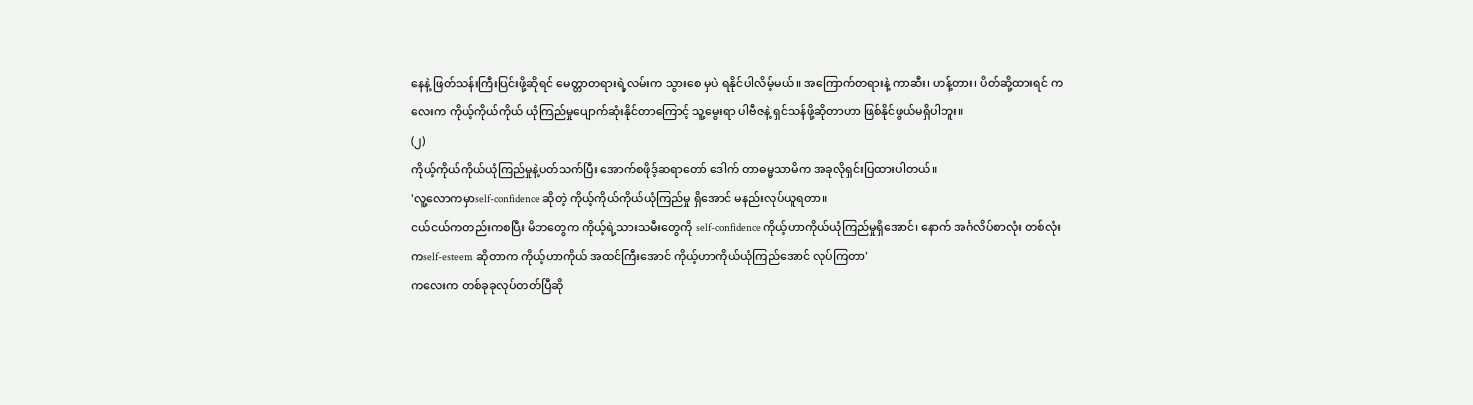နေနဲ့ ဖြတ်သန်းကြီးပြင်းဖို့ဆိုရင် မေတ္တာတရားရဲ့လမ်းက သွားစေ မှပဲ ရနိုင်ပါလိမ့်မယ်။ အကြောက်တရားနဲ့ ကာဆီး၊ ဟန့်တား၊ ပိတ်ဆို့ထားရင် ကလေးက ကိုယ့်ကိုယ်ကိုယ် ယုံကြည်မှုပျောက်ဆုံးနိုင်တာကြောင့် သူ့မွေးရာ ပါဗီဇနဲ့ ရှင်သန်ဖို့ဆိုတာဟာ ဖြစ်နိုင်ဖွယ်မရှိပါဘူး။
(၂)
ကိုယ့်ကိုယ်ကိုယ်ယုံကြည်မှုနဲ့ပတ်သက်ပြီး အောက်စဖိုဒ့်ဆရာတော် ဒေါက် တာဓမ္မသာမိက အခုလိုရှင်းပြထားပါတယ်။
'လူ့လောကမှာself-confidence ဆိုတဲ့ ကိုယ့်ကိုယ်ကိုယ်ယုံကြည်မှု ရှိအောင် မနည်းလုပ်ယူရတာ။
ငယ်ငယ်ကတည်းကစပြီး မိဘတွေက ကိုယ့်ရဲ့သားသမီးတွေကို self-confidence ကိုယ့်ဟာကိုယ်ယုံကြည်မှုရှိအောင်၊ နောက် အင်္ဂလိပ်စာလုံး တစ်လုံးကself-esteem ဆိုတာက ကိုယ့်ဟာကိုယ် အထင်ကြီးအောင် ကိုယ့်ဟာကိုယ်ယုံကြည်အောင် လုပ်ကြတာ'
ကလေးက တစ်ခုခုလုပ်တတ်ပြီဆို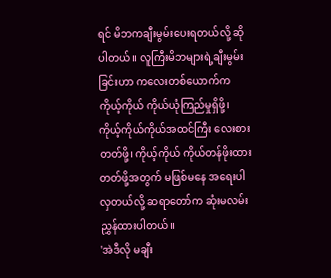ရင် မိဘကချီးမွမ်းပေးရတယ်လို့ ဆိုပါတယ်။ လူကြီးမိဘများရဲ့ချီးမွမ်းခြင်းဟာ ကလေးတစ်ယောက်က ကိုယ့်ကိုယ် ကိုယ်ယုံကြည်မှုရှိဖို့၊ ကိုယ့်ကိုယ်ကိုယ်အထင်ကြီး လေးစားတတ်ဖို့၊ ကိုယ့်ကိုယ် ကိုယ်တန်ဖိုးထားတတ်ဖို့အတွက် မဖြစ်မနေ အရေးပါလှတယ်လို့ ဆရာတော်က ဆုံးမလမ်းညွှန်ထားပါတယ်။
'အဲဒီလို မချီး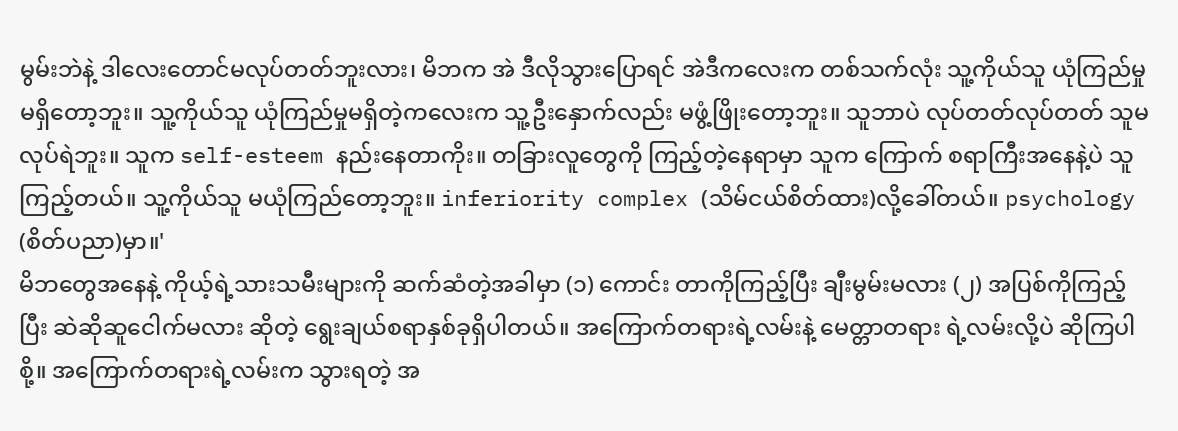မွမ်းဘဲနဲ့ ဒါလေးတောင်မလုပ်တတ်ဘူးလား၊ မိဘက အဲ ဒီလိုသွားပြောရင် အဲဒီကလေးက တစ်သက်လုံး သူ့ကိုယ်သူ ယုံကြည်မှု မရှိတော့ဘူး။ သူ့ကိုယ်သူ ယုံကြည်မှုမရှိတဲ့ကလေးက သူ့ဦးနှောက်လည်း မဖွံ့ဖြိုးတော့ဘူး။ သူဘာပဲ လုပ်တတ်လုပ်တတ် သူမလုပ်ရဲဘူး။ သူက self-esteem နည်းနေတာကိုး။ တခြားလူတွေကို ကြည့်တဲ့နေရာမှာ သူက ကြောက် စရာကြီးအနေနဲ့ပဲ သူကြည့်တယ်။ သူ့ကိုယ်သူ မယုံကြည်တော့ဘူး။ inferiority complex (သိမ်ငယ်စိတ်ထား)လို့ခေါ်တယ်။ psychology (စိတ်ပညာ)မှာ။'
မိဘတွေအနေနဲ့ ကိုယ့်ရဲ့သားသမီးများကို ဆက်ဆံတဲ့အခါမှာ (၁) ကောင်း တာကိုကြည့်ပြီး ချီးမွမ်းမလား (၂) အပြစ်ကိုကြည့်ပြီး ဆဲဆိုဆူငေါက်မလား ဆိုတဲ့ ရွေးချယ်စရာနှစ်ခုရှိပါတယ်။ အကြောက်တရားရဲ့လမ်းနဲ့ မေတ္တာတရား ရဲ့လမ်းလို့ပဲ ဆိုကြပါစို့။ အကြောက်တရားရဲ့လမ်းက သွားရတဲ့ အ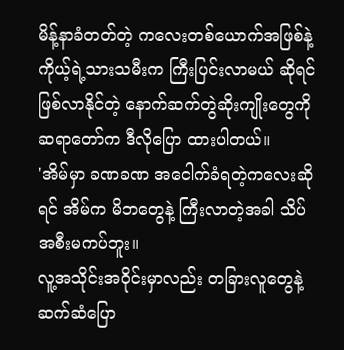မိန့်နာခံတတ်တဲ့ ကလေးတစ်ယောက်အဖြစ်နဲ့ ကိုယ့်ရဲ့သားသမီးက ကြီးပြင်းလာမယ် ဆိုရင် ဖြစ်လာနိုင်တဲ့ နောက်ဆက်တွဲဆိုးကျိုးတွေကို ဆရာတော်က ဒီလိုပြော ထားပါတယ်။
'အိမ်မှာ ခဏခဏ အငေါက်ခံရတဲ့ကလေးဆိုရင် အိမ်က မိဘတွေနဲ့ ကြီးလာတဲ့အခါ သိပ်အစီးမကပ်ဘူး။
လူ့အသိုင်းအဝိုင်းမှာလည်း တခြားလူတွေနဲ့ ဆက်ဆံပြော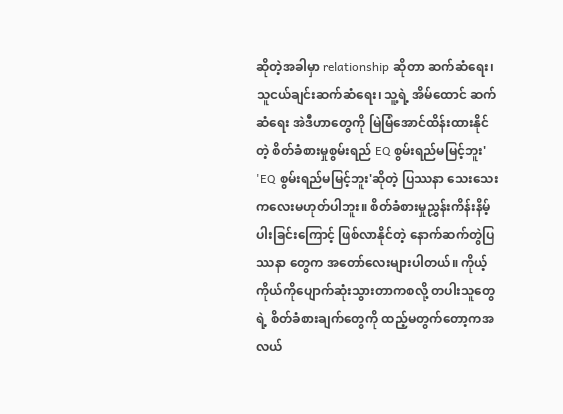ဆိုတဲ့အခါမှာ relationship ဆိုတာ ဆက်ဆံရေး၊ သူငယ်ချင်းဆက်ဆံရေး၊ သူ့ရဲ့ အိမ်ထောင် ဆက်ဆံရေး အဲဒီဟာတွေကို မြဲမြံအောင်ထိန်းထားနိုင်တဲ့ စိတ်ခံစားမှုစွမ်းရည် EQ စွမ်းရည်မမြင့်ဘူး'
'EQ စွမ်းရည်မမြင့်ဘူး'ဆိုတဲ့ ပြဿနာ သေးသေးကလေးမဟုတ်ပါဘူး။ စိတ်ခံစားမှုညွှန်းကိန်းနိမ့်ပါးခြင်းကြောင့် ဖြစ်လာနိုင်တဲ့ နောက်ဆက်တွဲပြဿနာ တွေက အတော်လေးများပါတယ်။ ကိုယ့်ကိုယ်ကိုပျောက်ဆုံးသွားတာကစလို့ တပါးသူတွေရဲ့ စိတ်ခံစားချက်တွေကို ထည့်မတွက်တော့ကအလယ်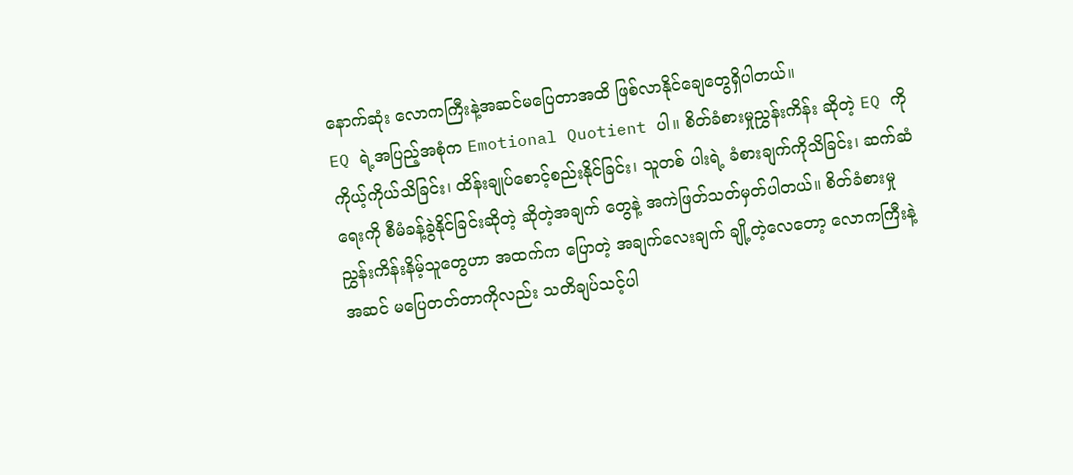နောက်ဆုံး လောကကြီးနဲ့အဆင်မပြေတာအထိ ဖြစ်လာနိုင်ချေတွေရှိပါတယ်။
EQ ရဲ့အပြည့်အစုံက Emotional Quotient ပါ။ စိတ်ခံစားမှုညွှန်းကိန်း ဆိုတဲ့ EQ ကို ကိုယ့်ကိုယ်သိခြင်း၊ ထိန်းချုပ်စောင့်စည်းနိုင်ခြင်း၊ သူတစ် ပါးရဲ့ ခံစားချက်ကိုသိခြင်း၊ ဆက်ဆံရေးကို စီမံခန့်ခွဲနိုင်ခြင်းဆိုတဲ့ ဆိုတဲ့အချက် တွေနဲ့ အကဲဖြတ်သတ်မှတ်ပါတယ်။ စိတ်ခံစားမှုညွှန်းကိန်းနိမ့်သူတွေဟာ အထက်က ပြောတဲ့ အချက်လေးချက် ချို့တဲ့လေတော့ လောကကြီးနဲ့ အဆင် မပြေတတ်တာကိုလည်း သတိချပ်သင့်ပါ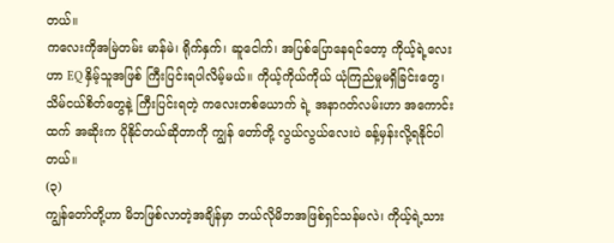တယ်။
ကလေးကိုအမြဲတမ်း မာန်မဲ၊ ရိုက်နှက်၊ ဆူငေါက်၊ အပြစ်ပြောနေရင်တော့ ကိုယ့်ရဲ့လေးဟာ EQ နှိမ့်သူအဖြစ် ကြီးပြင်းရပါလိမ့်မယ်။ ကိုယ့်ကိုယ်ကိုယ် ယုံကြည်မှုမရှိခြင်းတွေ၊ သိမ်ငယ်စိတ်တွေနဲ့ ကြီးပြင်းရတဲ့ ကလေးတစ်ယောက် ရဲ့ အနာဂတ်လမ်းဟာ အကောင်းထက် အဆိုးက ပိုနိုင်တယ်ဆိုတာကို ကျွန် တော်တို့ လွယ်လွယ်လေးပဲ ခန့်မှန်းလို့ရနိုင်ပါတယ်။
(၃)
ကျွန်တော်တို့ဟာ မိဘဖြစ်လာတဲ့အချိန်မှာ ဘယ်လိုမိဘအဖြစ်ရှင်သန်မလဲ၊ ကိုယ့်ရဲ့သား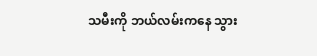သမီးကို ဘယ်လမ်းကနေ သွား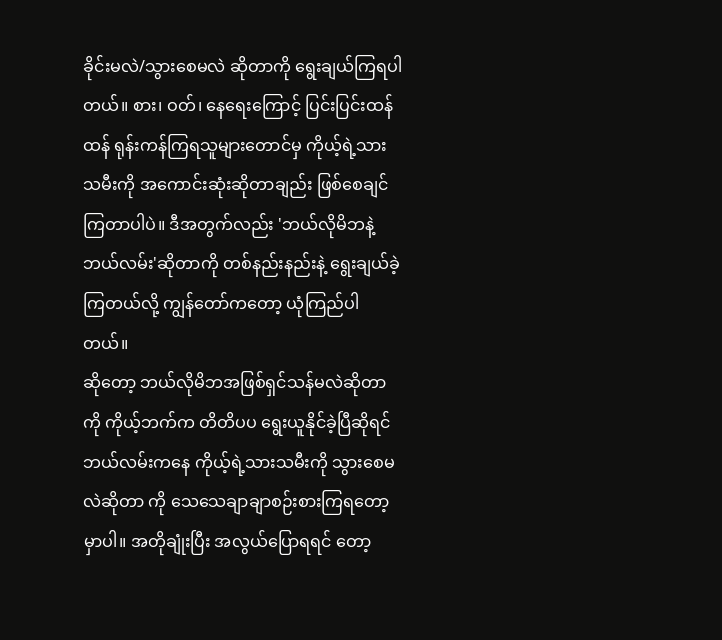ခိုင်းမလဲ/သွားစေမလဲ ဆိုတာကို ရွေးချယ်ကြရပါတယ်။ စား၊ ဝတ်၊ နေရေးကြောင့် ပြင်းပြင်းထန်ထန် ရုန်းကန်ကြရသူများတောင်မှ ကိုယ့်ရဲ့သားသမီးကို အကောင်းဆုံးဆိုတာချည်း ဖြစ်စေချင်ကြတာပါပဲ။ ဒီအတွက်လည်း 'ဘယ်လိုမိဘနဲ့ ဘယ်လမ်း'ဆိုတာကို တစ်နည်းနည်းနဲ့ ရွေးချယ်ခဲ့ကြတယ်လို့ ကျွန်တော်ကတော့ ယုံကြည်ပါတယ်။
ဆိုတော့ ဘယ်လိုမိဘအဖြစ်ရှင်သန်မလဲဆိုတာကို ကိုယ့်ဘက်က တိတိပပ ရွေးယူနိုင်ခဲ့ပြီဆိုရင် ဘယ်လမ်းကနေ ကိုယ့်ရဲ့သားသမီးကို သွားစေမလဲဆိုတာ ကို သေသေချာချာစဉ်းစားကြရတော့မှာပါ။ အတိုချုံးပြီး အလွယ်ပြောရရင် တော့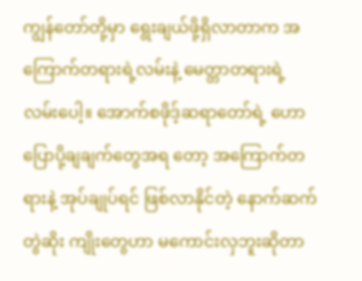ကျွန်တော်တို့မှာ ရွေးချယ်ဖို့ရှိလာတာက အကြောက်တရားရဲ့လမ်းနဲ့ မေတ္တာတရားရဲ့ လမ်းပေါ့။ အောက်စဖိုဒ့်ဆရာတော်ရဲ့ ဟောပြောပို့ချချက်တွေအရ တော့ အကြောက်တရားနဲ့ အုပ်ချုပ်ရင် ဖြစ်လာနိုင်တဲ့ နောက်ဆက်တွဲဆိုး ကျိုးတွေဟာ မကောင်းလှဘူးဆိုတာ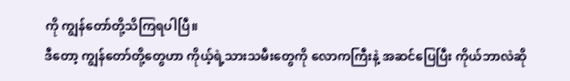ကို ကျွန်တော်တို့သိကြရပါပြီ။
ဒီတော့ ကျွန်တော်တို့တွေဟာ ကိုယ့်ရဲ့သားသမီးတွေကို လောကကြီးနဲ့ အဆင်ပြေပြီး ကိုယ်ဘာလဲဆို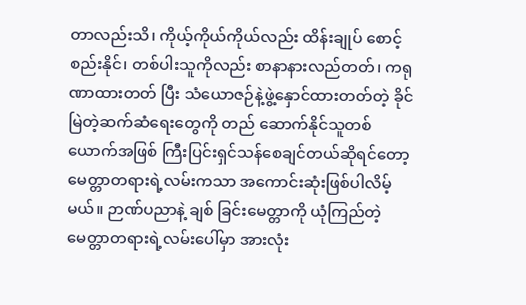တာလည်းသိ၊ ကိုယ့်ကိုယ်ကိုယ်လည်း ထိန်းချုပ် စောင့်စည်းနိုင်၊ တစ်ပါးသူကိုလည်း စာနာနားလည်တတ်၊ ကရုဏာထားတတ် ပြီး သံယောဇဉ်နဲ့ဖွဲ့နှောင်ထားတတ်တဲ့ ခိုင်မြဲတဲ့ဆက်ဆံရေးတွေကို တည် ဆောက်နိုင်သူတစ်ယောက်အဖြစ် ကြီးပြင်းရှင်သန်စေချင်တယ်ဆိုရင်တော့ မေတ္တာတရားရဲ့လမ်းကသာ အကောင်းဆုံးဖြစ်ပါလိမ့်မယ်။ ဉာဏ်ပညာနဲ့ ချစ် ခြင်းမေတ္တာကို ယုံကြည်တဲ့ မေတ္တာတရားရဲ့လမ်းပေါ်မှာ အားလုံး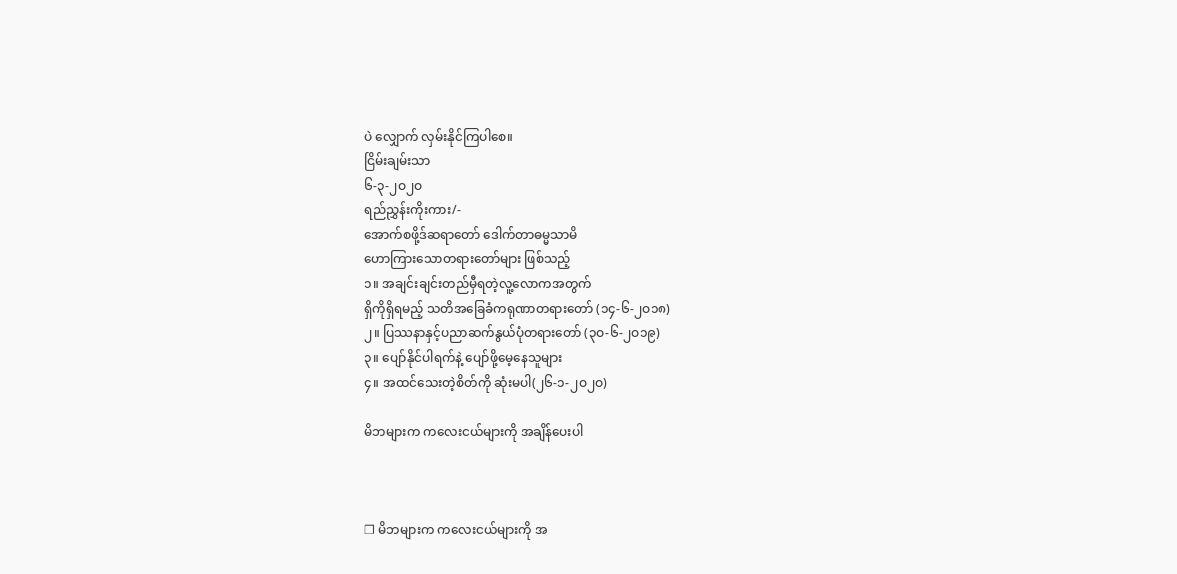ပဲ လျှောက် လှမ်းနိုင်ကြပါစေ။
ငြိမ်းချမ်းသာ
၆-၃-၂ဝ၂ဝ
ရည်ညွှန်းကိုးကား/-
အောက်စဖို့ဒ်ဆရာတော် ဒေါက်တာဓမ္မသာမိ
ဟောကြားသောတရားတော်များ ဖြစ်သည့်
၁။ အချင်းချင်းတည်မှီရတဲ့လူ့လောကအတွက်
ရှိကိုရှိရမည့် သတိအခြေခံကရုဏာတရားတော် (၁၄-၆-၂ဝ၁၈)
၂။ ပြဿနာနှင့်ပညာဆက်နွယ်ပုံတရားတော် (၃ဝ-၆-၂ဝ၁၉)
၃။ ပျော်နိုင်ပါရက်နဲ့ ပျော်ဖို့မေ့နေသူများ
၄။ အထင်သေးတဲ့စိတ်ကို ဆုံးမပါ(၂၆-၁-၂ဝ၂ဝ)

မိဘများက ကလေးငယ်များကို အချိန်ပေးပါ



❒ မိဘများက ကလေးငယ်များကို အ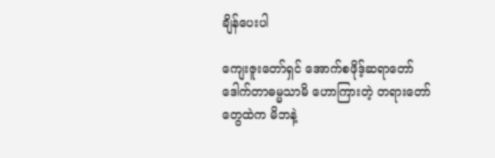ချိန်ပေးပါ

ကျေးဇူးတော်ရှင် အောက်စဖိုဒ့်ဆရာတော် ဒေါက်တာဓမ္မသာမိ ဟောကြားတဲ့ တရားတော်တွေထဲက မိဘနဲ့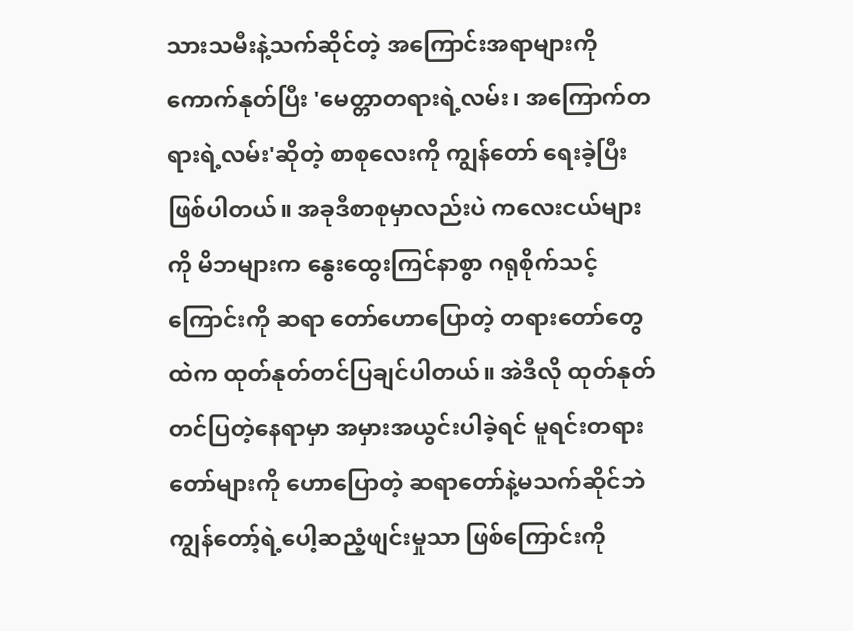သားသမီးနဲ့သက်ဆိုင်တဲ့ အကြောင်းအရာများကို ကောက်နုတ်ပြီး 'မေတ္တာတရားရဲ့လမ်း၊ အကြောက်တရားရဲ့လမ်း'ဆိုတဲ့ စာစုလေးကို ကျွန်တော် ရေးခဲ့ပြီးဖြစ်ပါတယ်။ အခုဒီစာစုမှာလည်းပဲ ကလေးငယ်များကို မိဘများက နွေးထွေးကြင်နာစွာ ဂရုစိုက်သင့်ကြောင်းကို ဆရာ တော်ဟောပြောတဲ့ တရားတော်တွေထဲက ထုတ်နုတ်တင်ပြချင်ပါတယ်။ အဲဒီလို ထုတ်နုတ်တင်ပြတဲ့နေရာမှာ အမှားအယွင်းပါခဲ့ရင် မူရင်းတရားတော်များကို ဟောပြောတဲ့ ဆရာတော်နဲ့မသက်ဆိုင်ဘဲ ကျွန်တော့်ရဲ့ပေါ့ဆညံ့ဖျင်းမှုသာ ဖြစ်ကြောင်းကို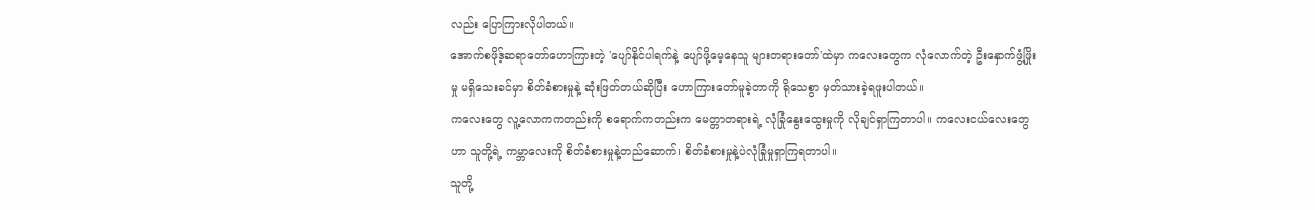လည်း ပြောကြားလိုပါတယ်။
အောက်စဖိုဒ့်ဆရာတော်ဟောကြားတဲ့ 'ပျော်နိုင်ပါရက်နဲ့ ပျော်ဖို့မေ့နေသူ များတရားတော်'ထဲမှာ ကလေးတွေက လုံလောက်တဲ့ ဦးနှောက်ဖွံ့ဖြိုးမှု မရှိသေးခင်မှာ စိတ်ခံစားမှုနဲ့ ဆုံးဖြတ်တယ်ဆိုပြီး ဟောကြားတော်မူခဲ့တာကို ရိုသေစွာ မှတ်သားခဲ့ရဖူးပါတယ်။
ကလေးတွေ လူ့လောကကတည်းကို စရောက်ကတည်းက မေတ္တာတရားရဲ့ လုံခြုံနွေးထွေးမှုကို လိုချင်ရှာကြတာပါ။ ကလေးငယ်လေးတွေဟာ သူတို့ရဲ့ ကမ္ဘာလေးကို စိတ်ခံစားမှုနဲ့တည်ဆောက်၊ စိတ်ခံစားမှုနဲ့ပဲလုံခြုံမှုရှာကြရတာပါ။
သူတို့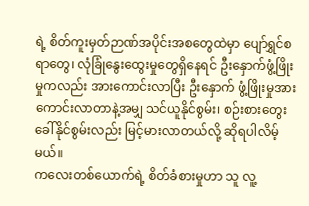ရဲ့ စိတ်ကူးမှတ်ဉာဏ်အပိုင်းအစတွေထဲမှာ ပျော်ရွှင်စရာတွေ၊ လုံခြုံနွေးထွေးမှုတွေရှိနေရင် ဦးနှောက်ဖွံ့ဖြိုးမှုကလည်း အားကောင်းလာပြီး ဦးနှောက် ဖွံ့ဖြိုးမှုအားကောင်းလာတာနဲ့အမျှ သင်ယူနိုင်စွမ်း၊ စဉ်းစားတွေးခေါ်နိုင်စွမ်းလည်း မြင့်မားလာတယ်လို့ ဆိုရပါလိမ့်မယ်။
ကလေးတစ်ယောက်ရဲ့ စိတ်ခံစားမှုဟာ သူ လူ့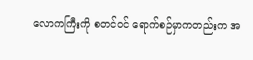လောကကြီးကို စတင်ဝင် ရောက်စဉ်မှာကတည်းက အ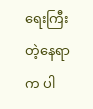ရေးကြီးတဲ့နေရာက ပါ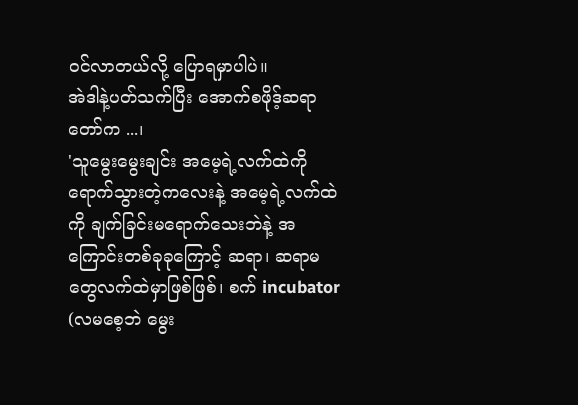ဝင်လာတယ်လို့ ပြောရမှာပါပဲ။
အဲဒါနဲ့ပတ်သက်ပြီး အောက်စဖိုဒ့်ဆရာတော်က ...၊
'သူမွေးမွေးချင်း အမေ့ရဲ့လက်ထဲကို ရောက်သွားတဲ့ကလေးနဲ့ အမေ့ရဲ့လက်ထဲကို ချက်ခြင်းမရောက်သေးဘဲနဲ့ အကြောင်းတစ်ခုခုကြောင့် ဆရာ၊ ဆရာမ တွေလက်ထဲမှာဖြစ်ဖြစ်၊ စက် incubator (လမစေ့ဘဲ မွေး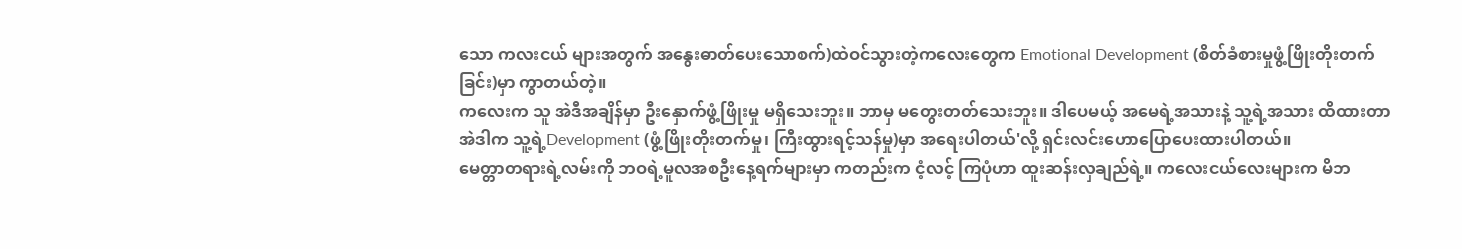သော ကလးငယ် များအတွက် အနွေးဓာတ်ပေးသောစက်)ထဲဝင်သွားတဲ့ကလေးတွေက Emotional Development (စိတ်ခံစားမှုဖွံ့ဖြိုးတိုးတက်ခြင်း)မှာ ကွာတယ်တဲ့။
ကလေးက သူ အဲဒီအချိန်မှာ ဦးနှောက်ဖွံ့ဖြိုးမှု မရှိသေးဘူး။ ဘာမှ မတွေးတတ်သေးဘူး။ ဒါပေမယ့် အမေရဲ့အသားနဲ့ သူ့ရဲ့အသား ထိထားတာ အဲဒါက သူ့ရဲ့Development (ဖွံ့ဖြိုးတိုးတက်မှု၊ ကြီးထွားရင့်သန်မှု)မှာ အရေးပါတယ်'လို့ ရှင်းလင်းဟောပြောပေးထားပါတယ်။
မေတ္တာတရားရဲ့လမ်းကို ဘဝရဲ့မူလအစဦးနေ့ရက်များမှာ ကတည်းက ငံ့လင့် ကြပုံဟာ ထူးဆန်းလှချည်ရဲ့။ ကလေးငယ်လေးများက မိဘ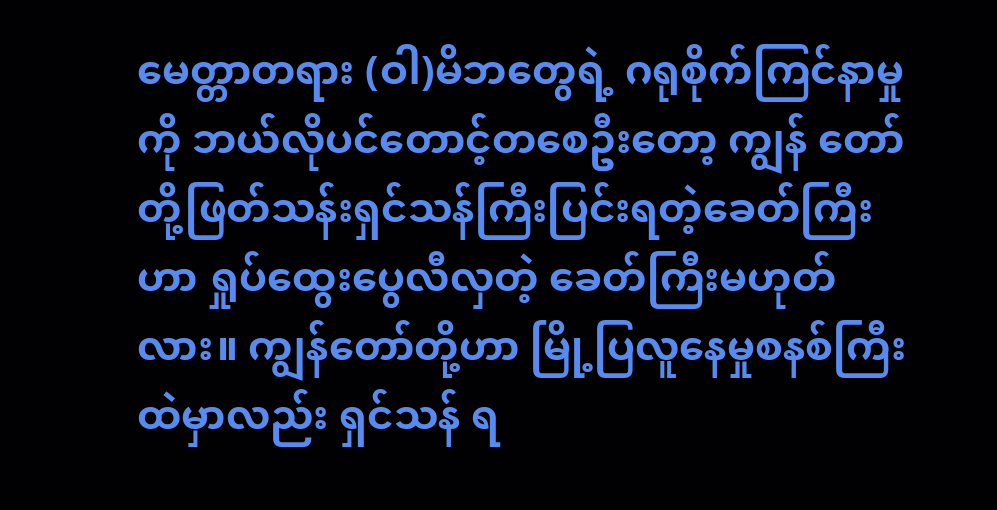မေတ္တာတရား (ဝါ)မိဘတွေရဲ့ ဂရုစိုက်ကြင်နာမှုကို ဘယ်လိုပင်တောင့်တစေဦးတော့ ကျွန် တော်တို့ဖြတ်သန်းရှင်သန်ကြီးပြင်းရတဲ့ခေတ်ကြီးဟာ ရှုပ်ထွေးပွေလီလှတဲ့ ခေတ်ကြီးမဟုတ်လား။ ကျွန်တော်တို့ဟာ မြို့ပြလူနေမှုစနစ်ကြီးထဲမှာလည်း ရှင်သန် ရ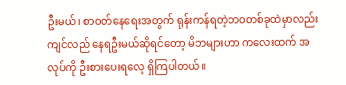ဦးမယ်၊ စာဝတ်နေရေးအတွက် ရုန်းကန်ရတဲ့ဘဝတစ်ခုထဲမှာလည်း ကျင်လည် နေရဦးမယ်ဆိုရင်တော့ မိဘများဟာ ကလေးထက် အလုပ်ကို ဦးစားပေးရလေ့ ရှိကြပါတယ်။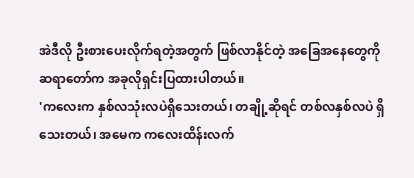အဲဒီလို ဦးစားပေးလိုက်ရတဲ့အတွက် ဖြစ်လာနိုင်တဲ့ အခြေအနေတွေကို ဆရာတော်က အခုလိုရှင်းပြထားပါတယ်။
'ကလေးက နှစ်လသုံးလပဲရှိသေးတယ်၊ တချို့ဆိုရင် တစ်လနှစ်လပဲ ရှိသေးတယ်၊ အမေက ကလေးထိန်းလက်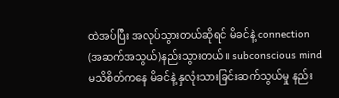ထဲအပ်ပြီး အလုပ်သွားတယ်ဆိုရင် မိခင်နဲ့ connection (အဆက်အသွယ်)နည်းသွားတယ်။ subconscious mind မသိစိတ်ကနေ မိခင်နဲ့ နှလုံးသားခြင်းဆက်သွယ်မှု နည်း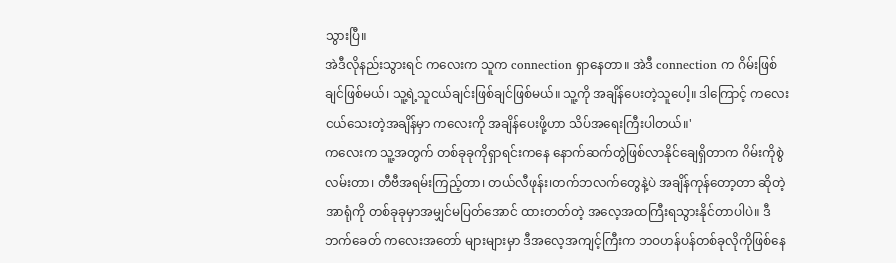သွားပြီ။
အဲဒီလိုနည်းသွားရင် ကလေးက သူက connection ရှာနေတာ။ အဲဒီ connection က ဂိမ်းဖြစ်ချင်ဖြစ်မယ်၊ သူ့ရဲ့သူငယ်ချင်းဖြစ်ချင်ဖြစ်မယ်။ သူ့ကို အချိန်ပေးတဲ့သူပေါ့။ ဒါကြောင့် ကလေးငယ်သေးတဲ့အချိန်မှာ ကလေးကို အချိန်ပေးဖို့ဟာ သိပ်အရေးကြီးပါတယ်။'
ကလေးက သူ့အတွက် တစ်ခုခုကိုရှာရင်းကနေ နောက်ဆက်တွဲဖြစ်လာနိုင်ချေရှိတာက ဂိမ်းကိုစွဲလမ်းတာ၊ တီဗီအရမ်းကြည့်တာ၊ တယ်လီဖုန်း၊တက်ဘလက်တွေနဲ့ပဲ အချိန်ကုန်တော့တာ ဆိုတဲ့ အာရုံကို တစ်ခုခုမှာအမျှင်မပြတ်အောင် ထားတတ်တဲ့ အလေ့အထကြီးရသွားနိုင်တာပါပဲ။ ဒီဘက်ခေတ် ကလေးအတော် များများမှာ ဒီအလေ့အကျင့်ကြီးက ဘဝဟန်ပန်တစ်ခုလိုကိုဖြစ်နေ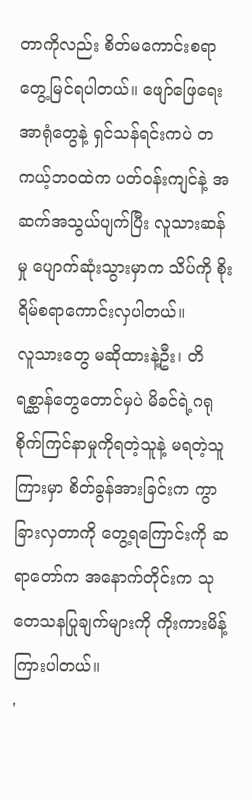တာကိုလည်း စိတ်မကောင်းစရာ တွေ့မြင်ရပါတယ်။ ဖျော်ဖြေရေးအာရုံတွေနဲ့ ရှင်သန်ရင်းကပဲ တကယ့်ဘဝထဲက ပတ်ဝန်းကျင်နဲ့ အဆက်အသွယ်ပျက်ပြီး လူသားဆန်မှု ပျောက်ဆုံးသွားမှာက သိပ်ကို စိုးရိမ်စရာကောင်းလှပါတယ်။
လူသားတွေ မဆိုထားနဲ့ဦး၊ တိရစ္ဆာန်တွေတောင်မှပဲ မိခင်ရဲ့ဂရုစိုက်ကြင်နာမှုကိုရတဲ့သူနဲ့ မရတဲ့သူကြားမှာ စိတ်ခွန်အားခြင်းက ကွာခြားလှတာကို တွေ့ရကြောင်းကို ဆရာတော်က အနောက်တိုင်းက သုတေသနပြုချက်များကို ကိုးကားမိန့်ကြားပါတယ်။
'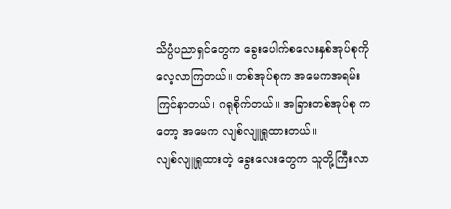သိပ္ပံပညာရှင်တွေက ခွေးပေါက်စလေးနှစ်အုပ်စုကို လေ့လာကြတယ်။ တစ်အုပ်စုက အမေကအရမ်းကြင်နာတယ်၊ ဂရုစိုက်တယ်။ အခြားတစ်အုပ်စု ကတော့ အမေက လျစ်လျူရှုထားတယ်။
လျစ်လျူရှုထားတဲ့ ခွေးလေးတွေက သူတို့ကြီးလာ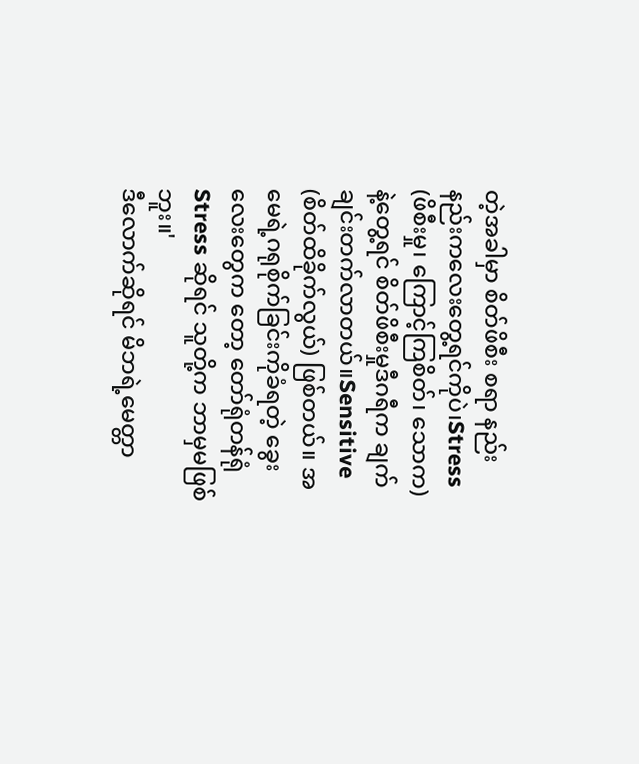တဲ့အခါမှာ စိတ်ဖိစီး စရာ နည်းနည်းကလေးတွေ့ရင်ကိုပဲ၊Stress (ဖိစီးမှု၊ ကြောင့်ကြစိတ်၊ သောက)နဲ့တွေ့ရင် စိတ်ဖိစီးမှုဒီဂရီက ချက်ချင်းတက်လာတယ်။Sensitive (စိတ်ထိခိုက်လွယ်) ဖြစ်တယ်။ အမေရဲ့ဂရုစိုက်ခြင်းကိုခံရတဲ့ ခွေးလေးတွေက တော့ တော်ရုံတန်ရုံ Stress ဆိုရင် သူတို့က ဘာမှမဖြစ်ဘူး။'
ဒီလောက်ဆိုရင် မိဘရဲ့မေတ္တာ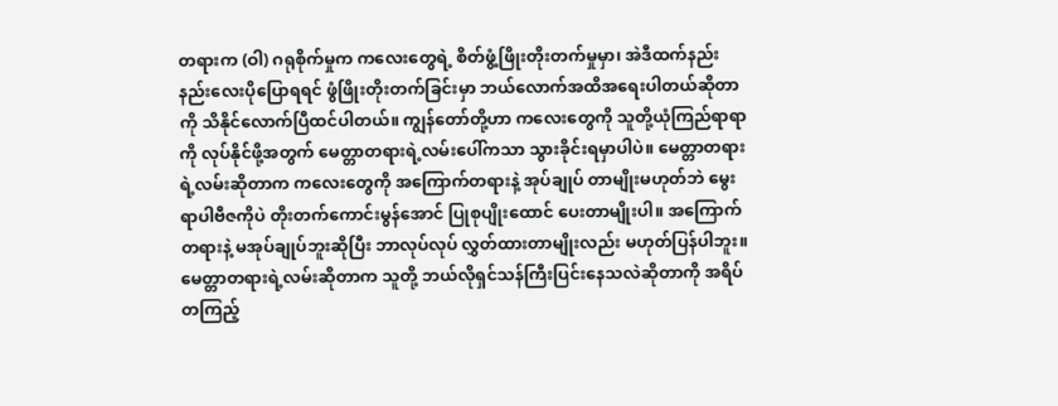တရားက (ဝါ) ဂရုစိုက်မှုက ကလေးတွေရဲ့ စိတ်ဖွံ့ဖြိုးတိုးတက်မှုမှာ၊ အဲဒီထက်နည်းနည်းလေးပိုပြောရရင် ဖွံဖြိုးတိုးတက်ခြင်းမှာ ဘယ်လောက်အထိအရေးပါတယ်ဆိုတာကို သိနိုင်လောက်ပြီထင်ပါတယ်။ ကျွန်တော်တို့ဟာ ကလေးတွေကို သူတို့ယုံကြည်ရာရာကို လုပ်နိုင်ဖို့အတွက် မေတ္တာတရားရဲ့လမ်းပေါ်ကသာ သွားခိုင်းရမှာပါပဲ။ မေတ္တာတရားရဲ့လမ်းဆိုတာက ကလေးတွေကို အကြောက်တရားနဲ့ အုပ်ချုပ် တာမျိုးမဟုတ်ဘဲ မွေးရာပါဗီဇကိုပဲ တိုးတက်ကောင်းမွန်အောင် ပြုစုပျိုးထောင် ပေးတာမျိုးပါ။ အကြောက်တရားနဲ့ မအုပ်ချုပ်ဘူးဆိုပြီး ဘာလုပ်လုပ် လွှတ်ထားတာမျိုးလည်း မဟုတ်ပြန်ပါဘူး။ မေတ္တာတရားရဲ့လမ်းဆိုတာက သူတို့ ဘယ်လိုရှင်သန်ကြီးပြင်းနေသလဲဆိုတာကို အရိပ်တကြည့်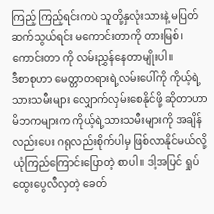ကြည့် ကြည့်ရင်းကပဲ သူတို့နှလုံးသားနဲ့ မပြတ်ဆက်သွယ်ရင်း မကောင်းတာကို တားမြစ်၊ ကောင်းတာ ကို လမ်းညွှန်နေတာမျိုးပါ။
ဒီစာစုဟာ မေတ္တာတရားရဲ့လမ်းပေါ်ကို ကိုယ့်ရဲ့သားသမီးများ လျှောက်လှမ်းစေနိုင်ဖို့ ဆိုတာဟာ မိဘကများက ကိုယ့်ရဲ့သားသမီးများကို အချိန်လည်းပေး ဂရုလည်းစိုက်ပါမှ ဖြစ်လာနိုင်မယ်လို့ ယုံကြည်ကြောင်းပြောတဲ့ စာပါ။ ဒါ့အပြင် ရှုပ်ထွေးပွေလီလှတဲ့ ခေတ်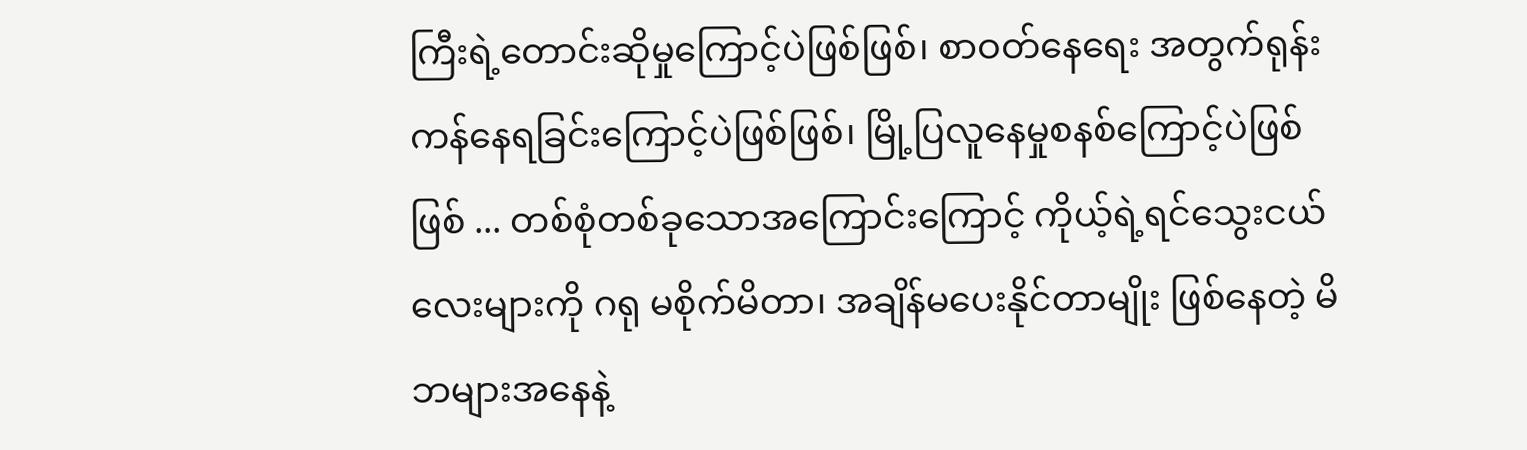ကြီးရဲ့တောင်းဆိုမှုကြောင့်ပဲဖြစ်ဖြစ်၊ စာဝတ်နေရေး အတွက်ရုန်းကန်နေရခြင်းကြောင့်ပဲဖြစ်ဖြစ်၊ မြို့ပြလူနေမှုစနစ်ကြောင့်ပဲဖြစ်ဖြစ် ... တစ်စုံတစ်ခုသောအကြောင်းကြောင့် ကိုယ့်ရဲ့ရင်သွေးငယ်လေးများကို ဂရု မစိုက်မိတာ၊ အချိန်မပေးနိုင်တာမျိုး ဖြစ်နေတဲ့ မိဘများအနေနဲ့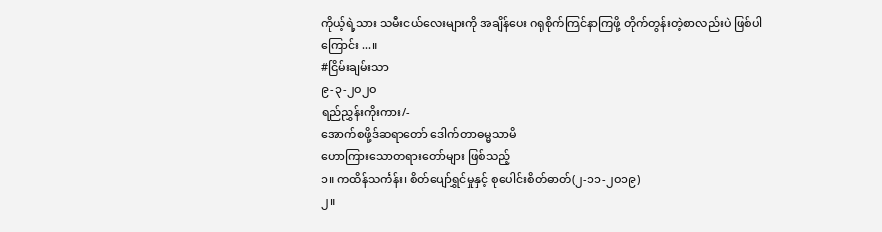ကိုယ့်ရဲ့သား သမီးငယ်လေးများကို အချိန်ပေး ဂရုစိုက်ကြင်နာကြဖို့ တိုက်တွန်းတဲ့စာလည်းပဲ ဖြစ်ပါကြောင်း ...။
#ငြိမ်းချမ်းသာ
၉-၃-၂ဝ၂ဝ
ရည်ညွှန်းကိုးကား/-
အောက်စဖို့ဒ်ဆရာတော် ဒေါက်တာဓမ္မသာမိ
ဟောကြားသောတရားတော်များ ဖြစ်သည့်
၁။ ကထိန်သင်္ကန်း၊ စိတ်ပျော်ရွှင်မှုနှင့် စုပေါင်းစိတ်ဓာတ်(၂-၁၁-၂ဝ၁၉)
၂။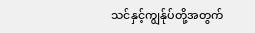သင်နှင့်ကျွန်ုပ်တို့အတွက်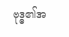ဗုဒ္ဓ၏အ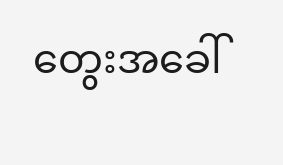တွေးအခေါ်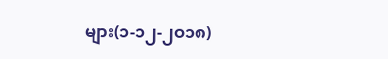များ(၁-၁၂-၂ဝ၁၈)